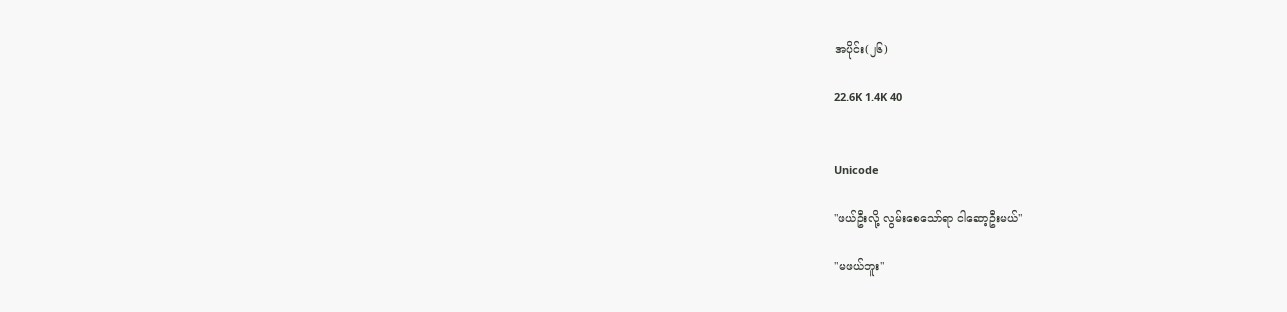အပိုင်း(၂၆)

22.6K 1.4K 40


Unicode

"ဖယ်ဦးလို့ လွမ်းစေသော်ရာ ငါဆော့ဦးမယ်"

"မဖယ်ဘူး"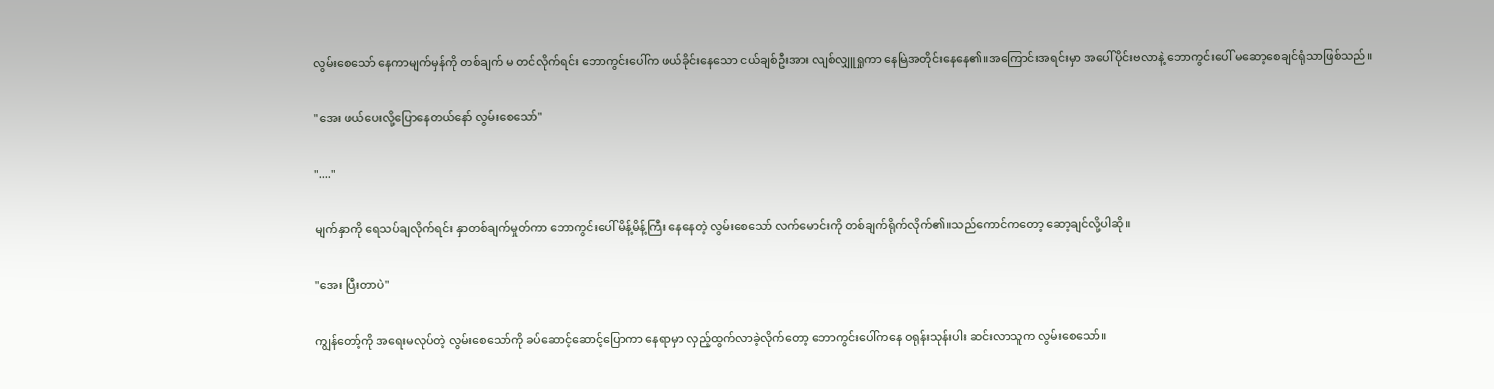လွမ်းစေသော် နေကာမျက်မှန်ကို တစ်ချက် မ တင်လိုက်ရင်း ဘောကွင်းပေါ်က ဖယ်ခိုင်းနေသော ငယ်ချစ်ဦးအား လျစ်လျှူရှုကာ နေမြဲအတိုင်းနေနေ၏။အကြောင်းအရင်းမှာ အပေါ်ပိုင်းဗလာနဲ့ ဘောကွင်းပေါ် မဆော့စေချင်ရုံသာဖြစ်သည်။

"အေး ဖယ်ပေးလို့ပြောနေတယ်နော် လွမ်းစေသော်"

"...."

မျက်နှာကို ရေသပ်ချလိုက်ရင်း နှာတစ်ချက်မှုတ်ကာ ဘောကွင်းပေါ် မိန့်မိန့်ကြီး နေနေတဲ့ လွမ်းစေသော် လက်မောင်းကို တစ်ချက်ရိုက်လိုက်၏။သည်ကောင်ကတော့ ဆော့ချင်လို့ပါဆို။

"အေး ပြီးတာပဲ"

ကျွန်တော့်ကို အရေးမလုပ်တဲ့ လွမ်းစေသော်ကို ခပ်ဆောင့်ဆောင့်ပြောကာ နေရာမှာ လှည့်ထွက်လာခဲ့လိုက်တော့ ဘောကွင်းပေါ်ကနေ ဝရုန်းသုန်းပါး ဆင်းလာသူက လွမ်းစေသော်။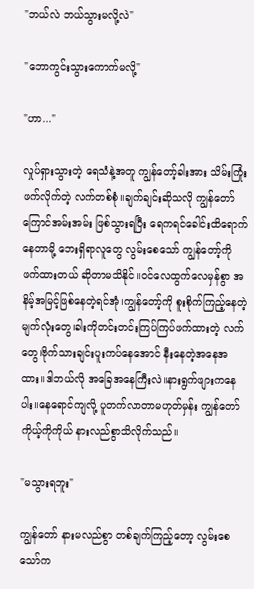"ဘယ်လဲ ဘယ်သွားမလို့လဲ"

"ဘောကွင်းသွားကောက်မလို့"

"ဟာ..."

လှုပ်ရှားသွားတဲ့ ရေသံနဲ့အတူ ကျွန်တော့်ခါးအား သိမ်းကြုံးဖက်လိုက်တဲ့ လက်တစ်စုံ။ချက်ချင်းဆိုသလို ကျွန်တော် ကြောင်အမ်းအမ်း ဖြစ်သွားရပြီး ရေကရင်ခေါင်းထိရောက်နေတာမို့ ဘေးရှိရာလူတွေ လွမ်းစေသော် ကျွန်တော့်ကို ဖက်ထားတယ် ဆိုတာမသိနိုင်။ဝင်လေထွက်လေမှန်စွာ အနိမ့်အမြင့်ဖြစ်နေတဲ့ရင်အုံ၊ကျွန်တော့်ကို စူးစိုက်ကြည့်နေတဲ့မျက်လုံးတွေ၊ခါးကိုတင်းတင်းကြပ်ကြပ်ဖက်ထားတဲ့ လက်တွေ၊ဗိုက်သားချင်းပူးကပ်နေအောင် နီးနေတဲ့အနေအထား။ဒါဘယ်လို အခြေအနေကြီးလဲ။နားရွက်ဖျားကနေပါး။နေရောင်ကျလို့ ပူတက်လာတာမဟုတ်မှန်း ကျွန်တော်ကိုယ့်ကိုကိုယ် နားလည်စွာသိလိုက်သည်။

"မသွားရဘူး"

ကျွန်တော် နားမလည်စွာ တစ်ချက်ကြည့်တော့ လွမ်းစေသော်က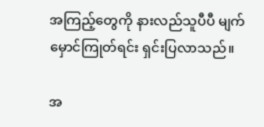အကြည့်တွေကို နားလည်သူပီပီ မျက်မှောင်ကြုတ်ရင်း ရှင်းပြလာသည်။

အ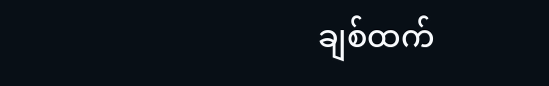ချစ်ထက်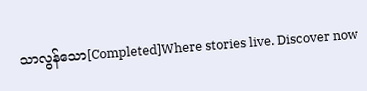သာလွန်သော[Completed]Where stories live. Discover now